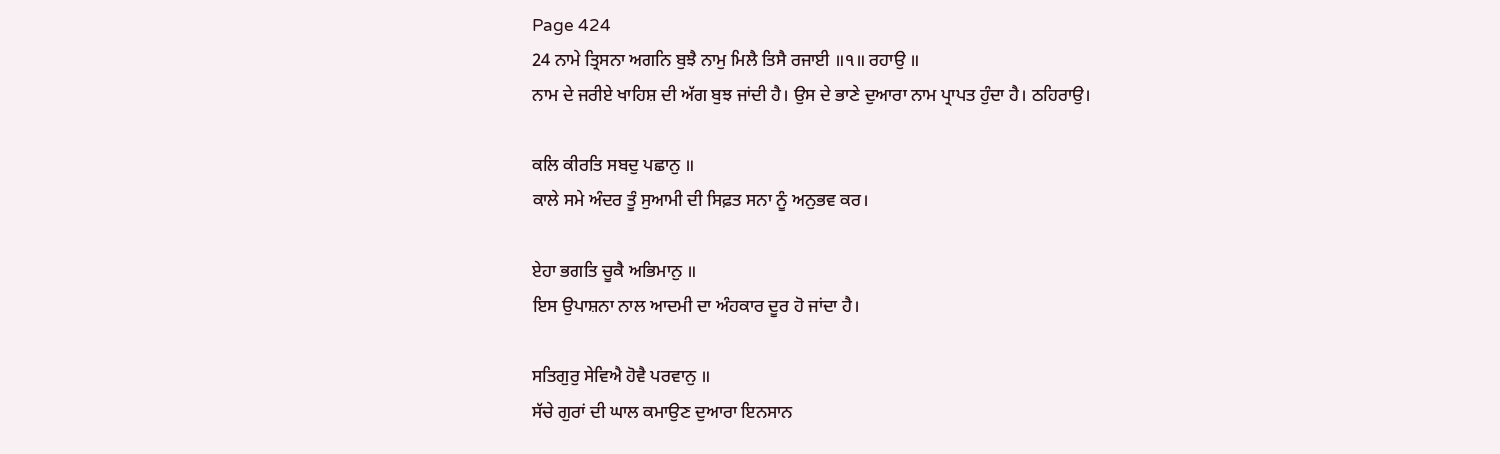Page 424
24 ਨਾਮੇ ਤ੍ਰਿਸਨਾ ਅਗਨਿ ਬੁਝੈ ਨਾਮੁ ਮਿਲੈ ਤਿਸੈ ਰਜਾਈ ॥੧॥ ਰਹਾਉ ॥
ਨਾਮ ਦੇ ਜਰੀਏ ਖਾਹਿਸ਼ ਦੀ ਅੱਗ ਬੁਝ ਜਾਂਦੀ ਹੈ। ਉਸ ਦੇ ਭਾਣੇ ਦੁਆਰਾ ਨਾਮ ਪ੍ਰਾਪਤ ਹੁੰਦਾ ਹੈ। ਠਹਿਰਾਉ।

ਕਲਿ ਕੀਰਤਿ ਸਬਦੁ ਪਛਾਨੁ ॥
ਕਾਲੇ ਸਮੇ ਅੰਦਰ ਤੂੰ ਸੁਆਮੀ ਦੀ ਸਿਫ਼ਤ ਸਨਾ ਨੂੰ ਅਨੁਭਵ ਕਰ।

ਏਹਾ ਭਗਤਿ ਚੂਕੈ ਅਭਿਮਾਨੁ ॥
ਇਸ ਉਪਾਸ਼ਨਾ ਨਾਲ ਆਦਮੀ ਦਾ ਅੰਹਕਾਰ ਦੂਰ ਹੋ ਜਾਂਦਾ ਹੈ।

ਸਤਿਗੁਰੁ ਸੇਵਿਐ ਹੋਵੈ ਪਰਵਾਨੁ ॥
ਸੱਚੇ ਗੁਰਾਂ ਦੀ ਘਾਲ ਕਮਾਉਣ ਦੁਆਰਾ ਇਨਸਾਨ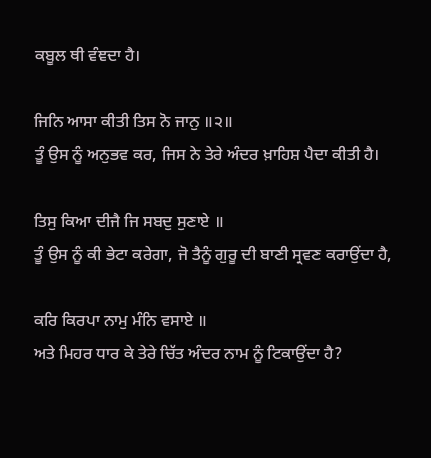ਕਬੂਲ ਥੀ ਵੰਞਦਾ ਹੈ।

ਜਿਨਿ ਆਸਾ ਕੀਤੀ ਤਿਸ ਨੋ ਜਾਨੁ ॥੨॥
ਤੂੰ ਉਸ ਨੂੰ ਅਨੁਭਵ ਕਰ, ਜਿਸ ਨੇ ਤੇਰੇ ਅੰਦਰ ਖ਼ਾਹਿਸ਼ ਪੈਦਾ ਕੀਤੀ ਹੈ।

ਤਿਸੁ ਕਿਆ ਦੀਜੈ ਜਿ ਸਬਦੁ ਸੁਣਾਏ ॥
ਤੂੰ ਉਸ ਨੂੰ ਕੀ ਭੇਟਾ ਕਰੇਗਾ, ਜੋ ਤੈਨੂੰ ਗੁਰੂ ਦੀ ਬਾਣੀ ਸ੍ਰਵਣ ਕਰਾਉਂਦਾ ਹੈ,

ਕਰਿ ਕਿਰਪਾ ਨਾਮੁ ਮੰਨਿ ਵਸਾਏ ॥
ਅਤੇ ਮਿਹਰ ਧਾਰ ਕੇ ਤੇਰੇ ਚਿੱਤ ਅੰਦਰ ਨਾਮ ਨੂੰ ਟਿਕਾਉਂਦਾ ਹੈ?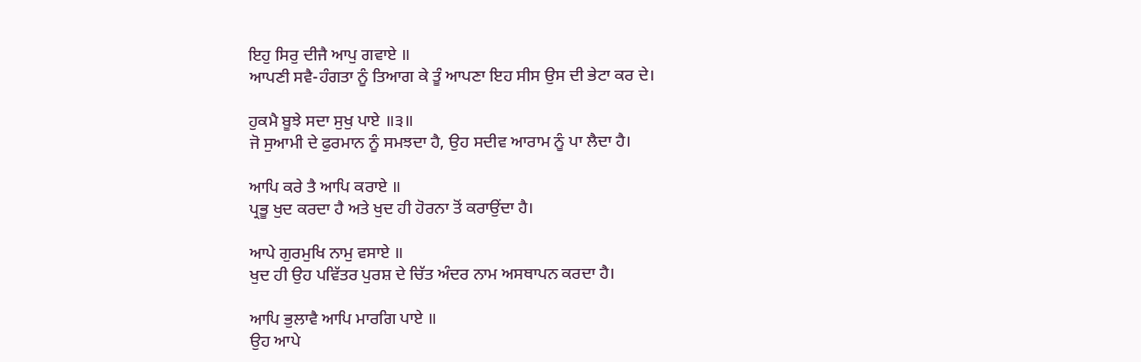ਇਹੁ ਸਿਰੁ ਦੀਜੈ ਆਪੁ ਗਵਾਏ ॥
ਆਪਣੀ ਸਵੈ-ਹੰਗਤਾ ਨੂੰ ਤਿਆਗ ਕੇ ਤੂੰ ਆਪਣਾ ਇਹ ਸੀਸ ਉਸ ਦੀ ਭੇਟਾ ਕਰ ਦੇ।

ਹੁਕਮੈ ਬੂਝੇ ਸਦਾ ਸੁਖੁ ਪਾਏ ॥੩॥
ਜੋ ਸੁਆਮੀ ਦੇ ਫੁਰਮਾਨ ਨੂੰ ਸਮਝਦਾ ਹੈ, ਉਹ ਸਦੀਵ ਆਰਾਮ ਨੂੰ ਪਾ ਲੈਦਾ ਹੈ।

ਆਪਿ ਕਰੇ ਤੈ ਆਪਿ ਕਰਾਏ ॥
ਪ੍ਰਭੂ ਖੁਦ ਕਰਦਾ ਹੈ ਅਤੇ ਖੁਦ ਹੀ ਹੋਰਨਾ ਤੋਂ ਕਰਾਉਂਦਾ ਹੈ।

ਆਪੇ ਗੁਰਮੁਖਿ ਨਾਮੁ ਵਸਾਏ ॥
ਖੁਦ ਹੀ ਉਹ ਪਵਿੱਤਰ ਪੁਰਸ਼ ਦੇ ਚਿੱਤ ਅੰਦਰ ਨਾਮ ਅਸਥਾਪਨ ਕਰਦਾ ਹੈ।

ਆਪਿ ਭੁਲਾਵੈ ਆਪਿ ਮਾਰਗਿ ਪਾਏ ॥
ਉਹ ਆਪੇ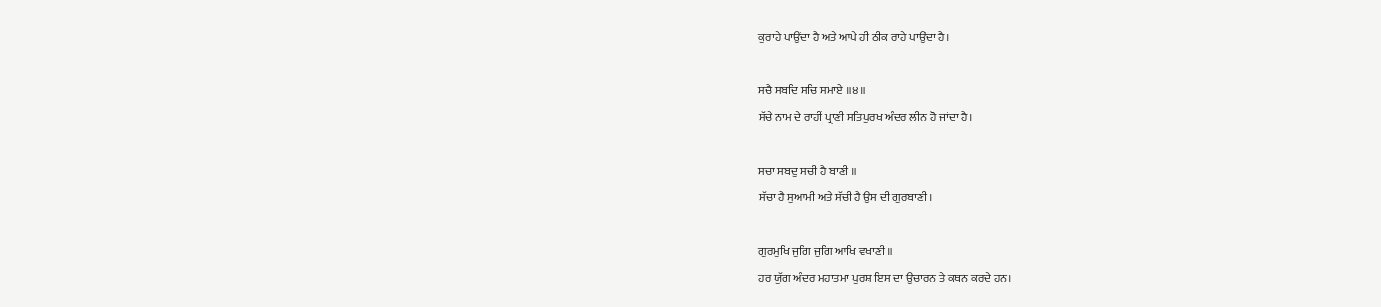ਕੁਰਾਹੇ ਪਾਉਂਦਾ ਹੈ ਅਤੇ ਆਪੇ ਹੀ ਠੀਕ ਰਾਹੇ ਪਾਉਂਦਾ ਹੈ।

ਸਚੈ ਸਬਦਿ ਸਚਿ ਸਮਾਏ ॥੪॥
ਸੱਚੇ ਨਾਮ ਦੇ ਰਾਹੀਂ ਪ੍ਰਾਣੀ ਸਤਿਪੁਰਖ ਅੰਦਰ ਲੀਨ ਹੋ ਜਾਂਦਾ ਹੈ।

ਸਚਾ ਸਬਦੁ ਸਚੀ ਹੈ ਬਾਣੀ ॥
ਸੱਚਾ ਹੈ ਸੁਆਮੀ ਅਤੇ ਸੱਚੀ ਹੈ ਉਸ ਦੀ ਗੁਰਬਾਣੀ।

ਗੁਰਮੁਖਿ ਜੁਗਿ ਜੁਗਿ ਆਖਿ ਵਖਾਣੀ ॥
ਹਰ ਯੁੱਗ ਅੰਦਰ ਮਹਾਤਮਾ ਪੁਰਸ਼ ਇਸ ਦਾ ਉਚਾਰਨ ਤੇ ਕਥਨ ਕਰਦੇ ਹਨ।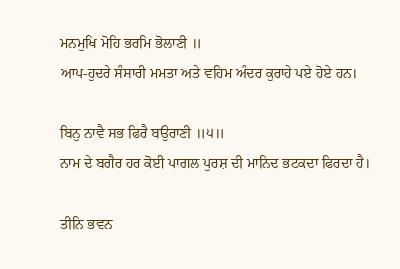ਮਨਮੁਖਿ ਮੋਹਿ ਭਰਮਿ ਭੋਲਾਣੀ ॥
ਆਪ-ਹੁਦਰੇ ਸੰਸਾਰੀ ਮਮਤਾ ਅਤੇ ਵਹਿਮ ਅੰਦਰ ਕੁਰਾਹੇ ਪਏ ਹੋਏ ਹਨ।

ਬਿਨੁ ਨਾਵੈ ਸਭ ਫਿਰੈ ਬਉਰਾਣੀ ॥੫॥
ਨਾਮ ਦੇ ਬਗੈਰ ਹਰ ਕੋਈ ਪਾਗਲ ਪੁਰਸ਼ ਦੀ ਮਾਨਿਦ ਭਟਕਦਾ ਫਿਰਦਾ ਹੈ।

ਤੀਨਿ ਭਵਨ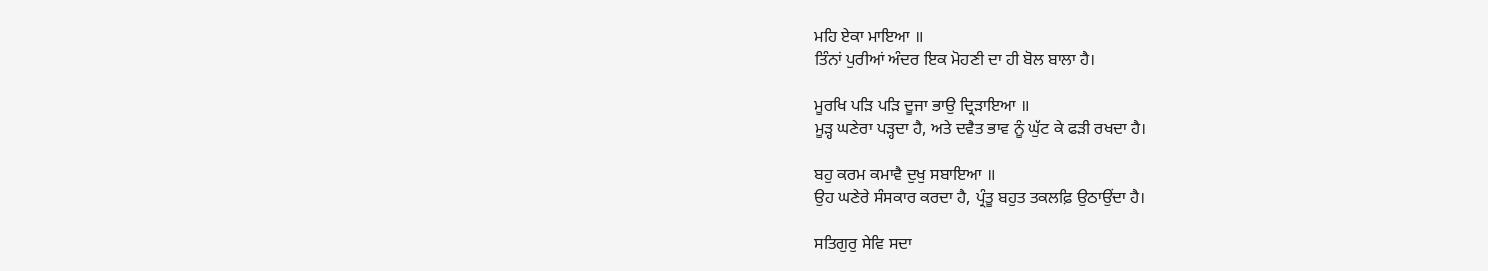ਮਹਿ ਏਕਾ ਮਾਇਆ ॥
ਤਿੰਨਾਂ ਪੁਰੀਆਂ ਅੰਦਰ ਇਕ ਮੋਹਣੀ ਦਾ ਹੀ ਬੋਲ ਬਾਲਾ ਹੈ।

ਮੂਰਖਿ ਪੜਿ ਪੜਿ ਦੂਜਾ ਭਾਉ ਦ੍ਰਿੜਾਇਆ ॥
ਮੂੜ੍ਹ ਘਣੇਰਾ ਪੜ੍ਹਦਾ ਹੈ, ਅਤੇ ਦਵੈਤ ਭਾਵ ਨੂੰ ਘੁੱਟ ਕੇ ਫੜੀ ਰਖਦਾ ਹੈ।

ਬਹੁ ਕਰਮ ਕਮਾਵੈ ਦੁਖੁ ਸਬਾਇਆ ॥
ਉਹ ਘਣੇਰੇ ਸੰਸਕਾਰ ਕਰਦਾ ਹੈ, ਪ੍ਰੰਤੂ ਬਹੁਤ ਤਕਲਫ਼ਿ ਉਠਾਉਂਦਾ ਹੈ।

ਸਤਿਗੁਰੁ ਸੇਵਿ ਸਦਾ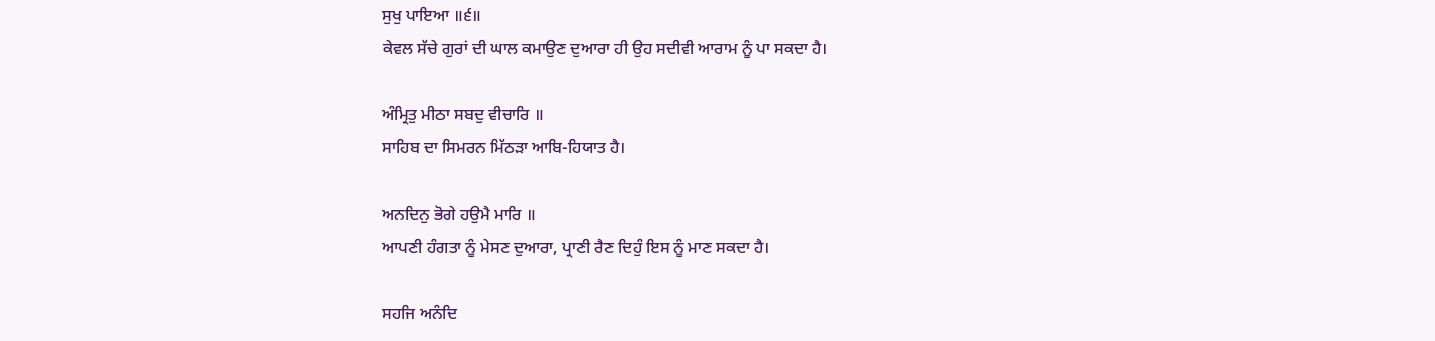ਸੁਖੁ ਪਾਇਆ ॥੬॥
ਕੇਵਲ ਸੱਚੇ ਗੁਰਾਂ ਦੀ ਘਾਲ ਕਮਾਉਣ ਦੁਆਰਾ ਹੀ ਉਹ ਸਦੀਵੀ ਆਰਾਮ ਨੂੰ ਪਾ ਸਕਦਾ ਹੈ।

ਅੰਮ੍ਰਿਤੁ ਮੀਠਾ ਸਬਦੁ ਵੀਚਾਰਿ ॥
ਸਾਹਿਬ ਦਾ ਸਿਮਰਨ ਮਿੱਠੜਾ ਆਬਿ-ਹਿਯਾਤ ਹੈ।

ਅਨਦਿਨੁ ਭੋਗੇ ਹਉਮੈ ਮਾਰਿ ॥
ਆਪਣੀ ਹੰਗਤਾ ਨੂੰ ਮੇਸਣ ਦੁਆਰਾ, ਪ੍ਰਾਣੀ ਰੈਣ ਦਿਹੁੰ ਇਸ ਨੂੰ ਮਾਣ ਸਕਦਾ ਹੈ।

ਸਹਜਿ ਅਨੰਦਿ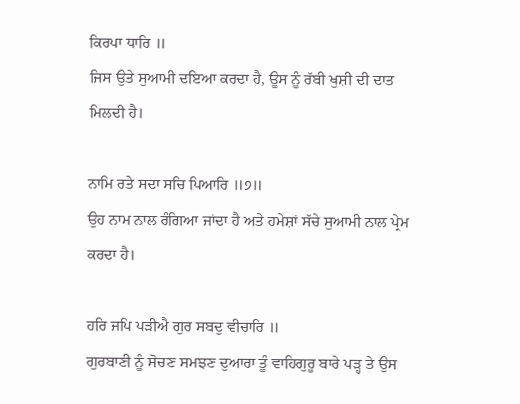ਕਿਰਪਾ ਧਾਰਿ ॥
ਜਿਸ ਉਤੇ ਸੁਆਮੀ ਦਇਆ ਕਰਦਾ ਹੈ, ਊਸ ਨੂੰ ਰੱਬੀ ਖੁਸ਼ੀ ਦੀ ਦਾਤ ਮਿਲਦੀ ਹੈ।

ਨਾਮਿ ਰਤੇ ਸਦਾ ਸਚਿ ਪਿਆਰਿ ॥੭॥
ਉਹ ਨਾਮ ਨਾਲ ਰੰਗਿਆ ਜਾਂਦਾ ਹੈ ਅਤੇ ਹਮੇਸ਼ਾਂ ਸੱਚੇ ਸੁਆਮੀ ਨਾਲ ਪ੍ਰੇਮ ਕਰਦਾ ਹੈ।

ਹਰਿ ਜਪਿ ਪੜੀਐ ਗੁਰ ਸਬਦੁ ਵੀਚਾਰਿ ॥
ਗੁਰਬਾਣੀ ਨੂੰ ਸੋਚਣ ਸਮਝਣ ਦੁਆਰਾ ਤੂੰ ਵਾਹਿਗੁਰੂ ਬਾਰੇ ਪੜ੍ਹ ਤੇ ਉਸ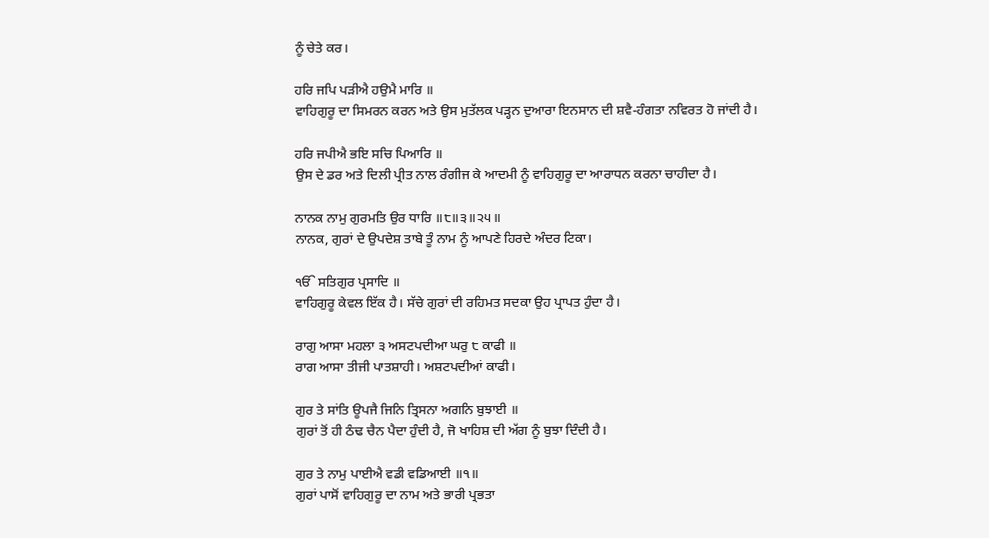ਨੂੰ ਚੇਤੇ ਕਰ।

ਹਰਿ ਜਪਿ ਪੜੀਐ ਹਉਮੈ ਮਾਰਿ ॥
ਵਾਹਿਗੁਰੂ ਦਾ ਸਿਮਰਨ ਕਰਨ ਅਤੇ ਉਸ ਮੁਤੱਲਕ ਪੜ੍ਹਨ ਦੁਆਰਾ ਇਨਸਾਨ ਦੀ ਸ਼ਵੈ-ਹੰਗਤਾ ਨਵਿਰਤ ਹੋ ਜਾਂਦੀ ਹੈ।

ਹਰਿ ਜਪੀਐ ਭਇ ਸਚਿ ਪਿਆਰਿ ॥
ਉਸ ਦੇ ਡਰ ਅਤੇ ਦਿਲੀ ਪ੍ਰੀਤ ਨਾਲ ਰੰਗੀਜ ਕੇ ਆਦਮੀ ਨੂੰ ਵਾਹਿਗੁਰੂ ਦਾ ਆਰਾਧਨ ਕਰਨਾ ਚਾਹੀਦਾ ਹੈ।

ਨਾਨਕ ਨਾਮੁ ਗੁਰਮਤਿ ਉਰ ਧਾਰਿ ॥੮॥੩॥੨੫॥
ਨਾਨਕ, ਗੁਰਾਂ ਦੇ ਉਪਦੇਸ਼ ਤਾਬੇ ਤੂੰ ਨਾਮ ਨੂੰ ਆਪਣੇ ਹਿਰਦੇ ਅੰਦਰ ਟਿਕਾ।

ੴ ਸਤਿਗੁਰ ਪ੍ਰਸਾਦਿ ॥
ਵਾਹਿਗੁਰੂ ਕੇਵਲ ਇੱਕ ਹੈ। ਸੱਚੇ ਗੁਰਾਂ ਦੀ ਰਹਿਮਤ ਸਦਕਾ ਉਹ ਪ੍ਰਾਪਤ ਹੁੰਦਾ ਹੈ।

ਰਾਗੁ ਆਸਾ ਮਹਲਾ ੩ ਅਸਟਪਦੀਆ ਘਰੁ ੮ ਕਾਫੀ ॥
ਰਾਗ ਆਸਾ ਤੀਜੀ ਪਾਤਸ਼ਾਹੀ। ਅਸ਼ਟਪਦੀਆਂ ਕਾਫੀ।

ਗੁਰ ਤੇ ਸਾਂਤਿ ਊਪਜੈ ਜਿਨਿ ਤ੍ਰਿਸਨਾ ਅਗਨਿ ਬੁਝਾਈ ॥
ਗੁਰਾਂ ਤੋਂ ਹੀ ਠੰਢ ਚੈਨ ਪੈਦਾ ਹੁੰਦੀ ਹੈ, ਜੋ ਖਾਹਿਸ਼ ਦੀ ਅੱਗ ਨੂੰ ਬੁਝਾ ਦਿੰਦੀ ਹੈ।

ਗੁਰ ਤੇ ਨਾਮੁ ਪਾਈਐ ਵਡੀ ਵਡਿਆਈ ॥੧॥
ਗੁਰਾਂ ਪਾਸੋਂ ਵਾਹਿਗੁਰੂ ਦਾ ਨਾਮ ਅਤੇ ਭਾਰੀ ਪ੍ਰਭਤਾ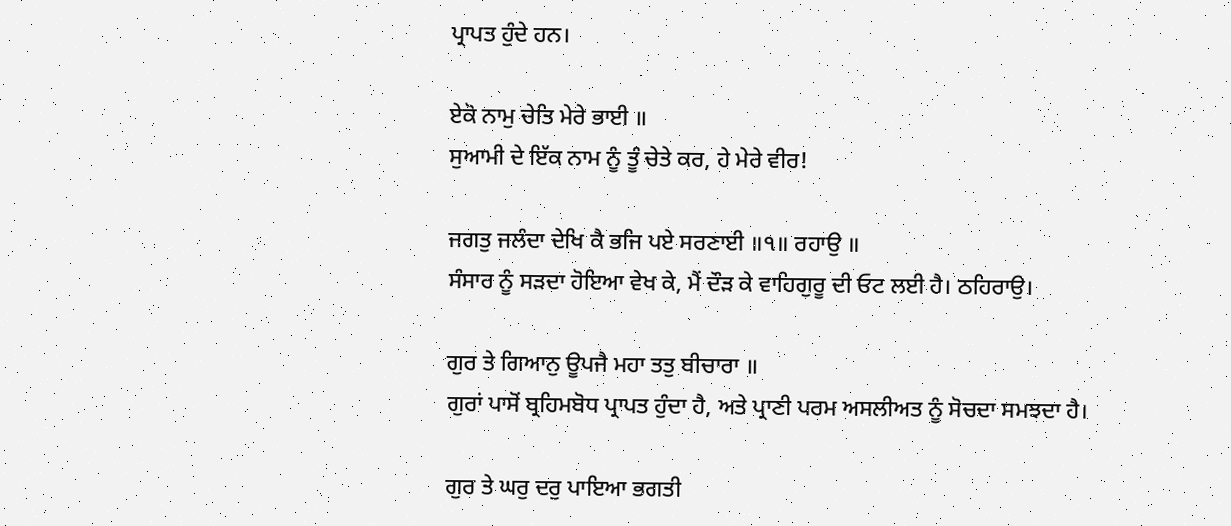ਪ੍ਰਾਪਤ ਹੁੰਦੇ ਹਨ।

ਏਕੋ ਨਾਮੁ ਚੇਤਿ ਮੇਰੇ ਭਾਈ ॥
ਸੁਆਮੀ ਦੇ ਇੱਕ ਨਾਮ ਨੂੰ ਤੂੰ ਚੇਤੇ ਕਰ, ਹੇ ਮੇਰੇ ਵੀਰ!

ਜਗਤੁ ਜਲੰਦਾ ਦੇਖਿ ਕੈ ਭਜਿ ਪਏ ਸਰਣਾਈ ॥੧॥ ਰਹਾਉ ॥
ਸੰਸਾਰ ਨੂੰ ਸੜਦਾ ਹੋਇਆ ਵੇਖ ਕੇ, ਮੈਂ ਦੌੜ ਕੇ ਵਾਹਿਗੁਰੂ ਦੀ ਓਟ ਲਈ ਹੈ। ਠਹਿਰਾਉ।

ਗੁਰ ਤੇ ਗਿਆਨੁ ਊਪਜੈ ਮਹਾ ਤਤੁ ਬੀਚਾਰਾ ॥
ਗੁਰਾਂ ਪਾਸੋਂ ਬ੍ਰਹਿਮਬੋਧ ਪ੍ਰਾਪਤ ਹੁੰਦਾ ਹੈ, ਅਤੇ ਪ੍ਰਾਣੀ ਪਰਮ ਅਸਲੀਅਤ ਨੂੰ ਸੋਚਦਾ ਸਮਝਦਾ ਹੈ।

ਗੁਰ ਤੇ ਘਰੁ ਦਰੁ ਪਾਇਆ ਭਗਤੀ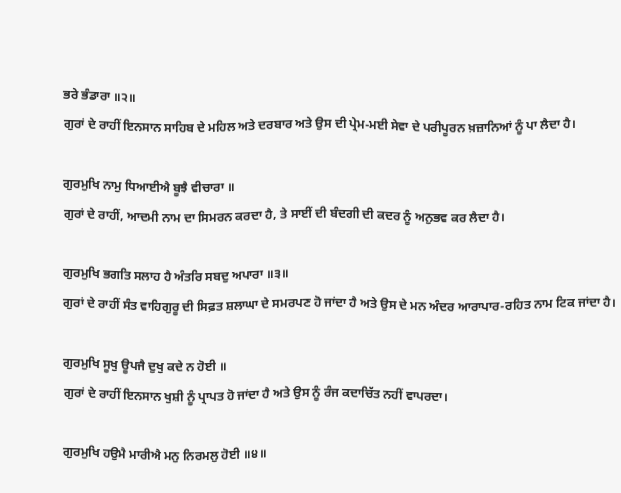ਭਰੇ ਭੰਡਾਰਾ ॥੨॥
ਗੁਰਾਂ ਦੇ ਰਾਹੀਂ ਇਨਸਾਨ ਸਾਹਿਬ ਦੇ ਮਹਿਲ ਅਤੇ ਦਰਬਾਰ ਅਤੇ ਉਸ ਦੀ ਪ੍ਰੇਮ-ਮਈ ਸੇਵਾ ਦੇ ਪਰੀਪੂਰਨ ਖ਼ਜ਼ਾਨਿਆਂ ਨੂੰ ਪਾ ਲੈਦਾ ਹੈ।

ਗੁਰਮੁਖਿ ਨਾਮੁ ਧਿਆਈਐ ਬੂਝੈ ਵੀਚਾਰਾ ॥
ਗੁਰਾਂ ਦੇ ਰਾਹੀਂ, ਆਦਮੀ ਨਾਮ ਦਾ ਸਿਮਰਨ ਕਰਦਾ ਹੈ, ਤੇ ਸਾਈਂ ਦੀ ਬੰਦਗੀ ਦੀ ਕਦਰ ਨੂੰ ਅਨੁਭਵ ਕਰ ਲੈਦਾ ਹੈ।

ਗੁਰਮੁਖਿ ਭਗਤਿ ਸਲਾਹ ਹੈ ਅੰਤਰਿ ਸਬਦੁ ਅਪਾਰਾ ॥੩॥
ਗੁਰਾਂ ਦੇ ਰਾਹੀਂ ਸੰਤ ਵਾਹਿਗੁਰੂ ਦੀ ਸਿਫ਼ਤ ਸ਼ਲਾਘਾ ਦੇ ਸਮਰਪਣ ਹੋ ਜਾਂਦਾ ਹੈ ਅਤੇ ਉਸ ਦੇ ਮਨ ਅੰਦਰ ਆਰਾਪਾਰ-ਰਹਿਤ ਨਾਮ ਟਿਕ ਜਾਂਦਾ ਹੈ।

ਗੁਰਮੁਖਿ ਸੂਖੁ ਊਪਜੈ ਦੁਖੁ ਕਦੇ ਨ ਹੋਈ ॥
ਗੁਰਾਂ ਦੇ ਰਾਹੀਂ ਇਨਸਾਨ ਖੁਸ਼ੀ ਨੂੰ ਪ੍ਰਾਪਤ ਹੋ ਜਾਂਦਾ ਹੈ ਅਤੇ ਉਸ ਨੂੰ ਰੰਜ ਕਦਾਚਿੱਤ ਨਹੀਂ ਵਾਪਰਦਾ।

ਗੁਰਮੁਖਿ ਹਉਮੈ ਮਾਰੀਐ ਮਨੁ ਨਿਰਮਲੁ ਹੋਈ ॥੪॥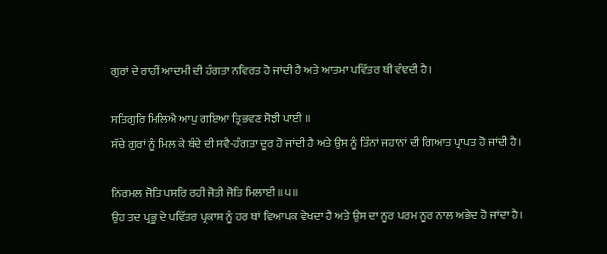ਗੁਰਾਂ ਦੇ ਰਾਹੀਂ ਆਦਮੀ ਦੀ ਹੰਗਤਾ ਨਵਿਰਤ ਹੋ ਜਾਂਦੀ ਹੈ ਅਤੇ ਆਤਮਾ ਪਵਿੱਤਰ ਥੀ ਵੰਞਦੀ ਹੈ।

ਸਤਿਗੁਰਿ ਮਿਲਿਐ ਆਪੁ ਗਇਆ ਤ੍ਰਿਭਵਣ ਸੋਝੀ ਪਾਈ ॥
ਸੱਚੇ ਗੁਰਾਂ ਨੂੰ ਮਿਲ ਕੇ ਬੰਦੇ ਦੀ ਸਵੈ-ਹੰਗਤਾ ਦੂਰ ਹੋ ਜਾਂਦੀ ਹੈ ਅਤੇ ਉਸ ਨੂੰ ਤਿੰਨਾਂ ਜਹਾਨਾਂ ਦੀ ਗਿਆਤ ਪ੍ਰਾਪਤ ਹੋ ਜਾਂਦੀ ਹੈ।

ਨਿਰਮਲ ਜੋਤਿ ਪਸਰਿ ਰਹੀ ਜੋਤੀ ਜੋਤਿ ਮਿਲਾਈ ॥੫॥
ਉਹ ਤਦ ਪ੍ਰਭੂ ਦੇ ਪਵਿੱਤਰ ਪ੍ਰਕਾਸ਼ ਨੂੰ ਹਰ ਥਾਂ ਵਿਆਪਕ ਵੇਖਦਾ ਹੈ ਅਤੇ ਉਸ ਦਾ ਨੂਰ ਪਰਮ ਨੂਰ ਨਾਲ ਅਭੇਦ ਹੋ ਜਾਂਦਾ ਹੈ।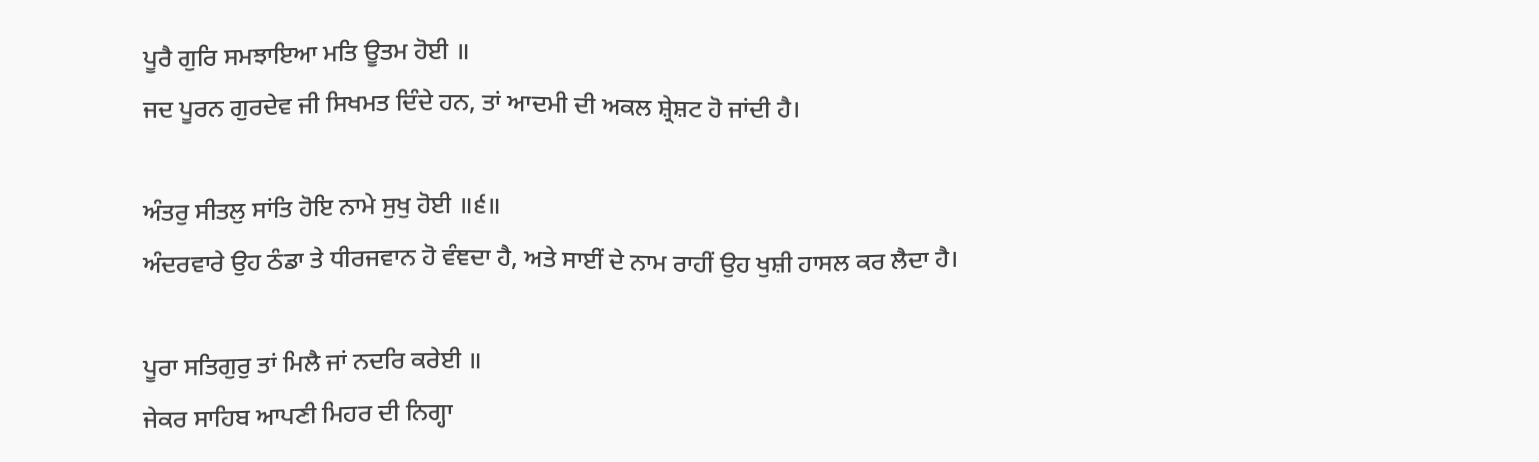ਪੂਰੈ ਗੁਰਿ ਸਮਝਾਇਆ ਮਤਿ ਊਤਮ ਹੋਈ ॥
ਜਦ ਪੂਰਨ ਗੁਰਦੇਵ ਜੀ ਸਿਖਮਤ ਦਿੰਦੇ ਹਨ, ਤਾਂ ਆਦਮੀ ਦੀ ਅਕਲ ਸ਼੍ਰੇਸ਼ਟ ਹੋ ਜਾਂਦੀ ਹੈ।

ਅੰਤਰੁ ਸੀਤਲੁ ਸਾਂਤਿ ਹੋਇ ਨਾਮੇ ਸੁਖੁ ਹੋਈ ॥੬॥
ਅੰਦਰਵਾਰੇ ਉਹ ਠੰਡਾ ਤੇ ਧੀਰਜਵਾਨ ਹੋ ਵੰਞਦਾ ਹੈ, ਅਤੇ ਸਾਈਂ ਦੇ ਨਾਮ ਰਾਹੀਂ ਉਹ ਖੁਸ਼ੀ ਹਾਸਲ ਕਰ ਲੈਦਾ ਹੈ।

ਪੂਰਾ ਸਤਿਗੁਰੁ ਤਾਂ ਮਿਲੈ ਜਾਂ ਨਦਰਿ ਕਰੇਈ ॥
ਜੇਕਰ ਸਾਹਿਬ ਆਪਣੀ ਮਿਹਰ ਦੀ ਨਿਗ੍ਹਾ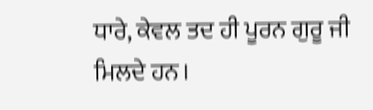ਧਾਰੇ, ਕੇਵਲ ਤਦ ਹੀ ਪੂਰਨ ਗੁਰੂ ਜੀ ਮਿਲਦੇ ਹਨ।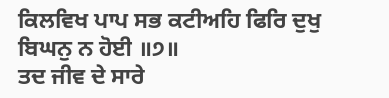ਕਿਲਵਿਖ ਪਾਪ ਸਭ ਕਟੀਅਹਿ ਫਿਰਿ ਦੁਖੁ ਬਿਘਨੁ ਨ ਹੋਈ ॥੭॥
ਤਦ ਜੀਵ ਦੇ ਸਾਰੇ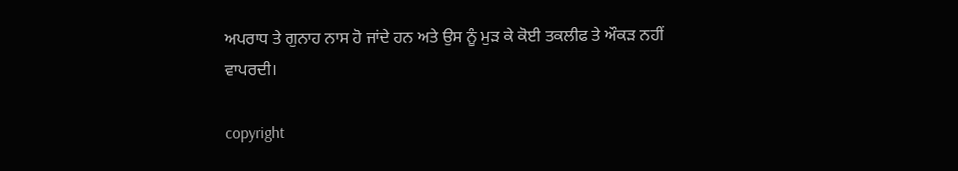ਅਪਰਾਧ ਤੇ ਗੁਨਾਹ ਨਾਸ ਹੋ ਜਾਂਦੇ ਹਨ ਅਤੇ ਉਸ ਨੂੰ ਮੁੜ ਕੇ ਕੋਈ ਤਕਲੀਫ ਤੇ ਔਕੜ ਨਹੀਂ ਵਾਪਰਦੀ।

copyright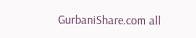GurbaniShare.com all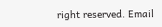right reserved. Email